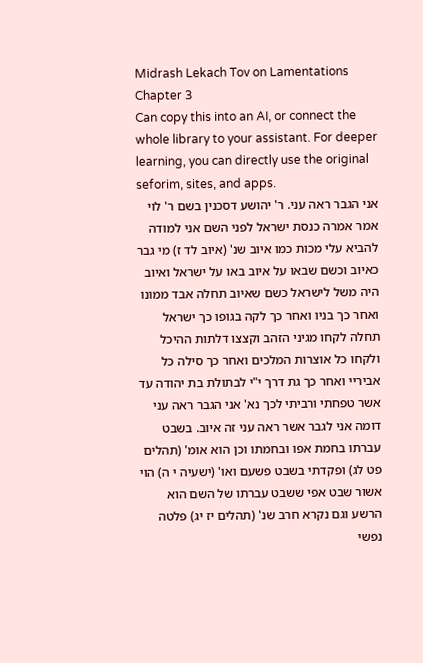Midrash Lekach Tov on Lamentations Chapter 3
Can copy this into an AI, or connect the whole library to your assistant. For deeper learning, you can directly use the original seforim, sites, and apps.
אני הגבר ראה עני. ר' יהושע דסכנין בשם ר' לוי אמר אמרה כנסת ישראל לפני השם אני למודה להביא עלי מכות כמו איוב שנ' (איוב לד ז) מי גבר כאיוב וכשם שבאו על איוב באו על ישראל ואיוב היה משל לישראל כשם שאיוב תחלה אבד ממונו ואחר כך בניו ואחר כך לקה בגופו כך ישראל תחלה לקחו מגיני הזהב וקצצו דלתות ההיכל ולקחו כל אוצרות המלכים ואחר כך סילה כל אביריי ואחר כך גת דרך י"י לבתולת בת יהודה עד אשר טפחתי ורביתי לכך נא' אני הגבר ראה עני דומה אני לגבר אשר ראה עני זה איוב. בשבט עברתו בחמת אפו ובחמתו וכן הוא אומ' (תהלים פט לג) ופקדתי בשבט פשעם ואו' (ישעיה י ה) הוי אשור שבט אפי ששבט עברתו של השם הוא הרשע וגם נקרא חרב שנ' (תהלים יז יג) פלטה נפשי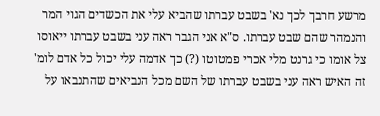מרשע חרבך לכך נא' בשבט עברתו שהביא עלי את הכשדים הגוי המר והנמהר שהם שבט עברתו. ס"א אני הגבר ראה עני בשבט עברתו ייאוסו צל אומו כי גרנט מלי אכרי פמטוטו (?) כך אדמה עלי יכול כל אדם לומ' זה האיש ראה עני בשבט עברתו של השם מכל הנביאים שהתנבאו על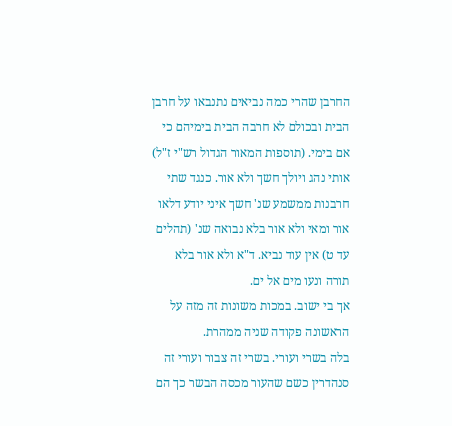החרבן שהרי כמה נביאים נתנבאו על חרבן הבית ובכולם לא חרבה הבית בימיהם כי אם בימי. (תוספות המאור הגדול רש"י ז"ל)
אותי נהג ויולך חשך ולא אור. כנגד שתי חרבנות ממשמע שנ' חשך איני יודע דלאו אור ומאי ולא אור בלא נבואה שנ' (תהלים עד ט) אין עוד נביא. ד"א ולא אור בלא תורה ונעו מים אל ים.
אך בי ישוב. במכות משונות זה מזה על הראשונה פקודה שניה ממהרת.
בלה בשרי ועורי. בשרי זה צבור ועורי זה סנהדרין כשם שהעור מכסה הבשר כך הם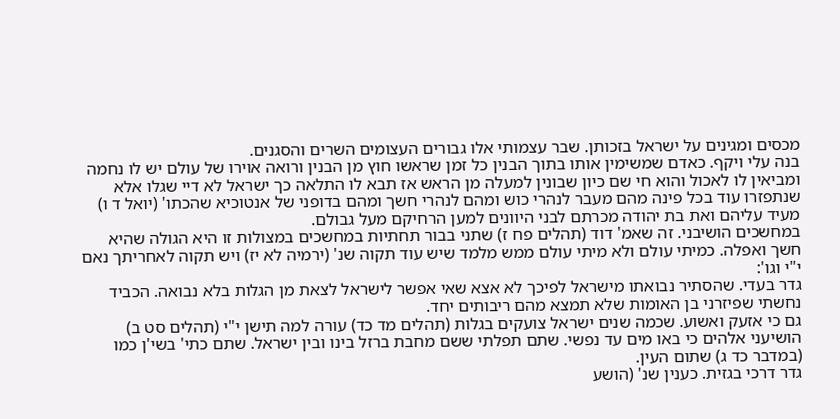מכסים ומגינים על ישראל בזכותן. שבר עצמותי אלו גבורים העצומים השרים והסגנים.
בנה עלי ויקף. כאדם שמשימין אותו בתוך הבנין כל זמן שראשו חוץ מן הבנין ורואה אוירו של עולם יש לו נחמה ומביאין לו לאכול והוא חי שם כיון שבונין למעלה מן הראש אז תבא לו התלאה כך ישראל לא דיי שגלו אלא שנתפזרו עוד בכל פינה מהם מעבר לנהרי כוש ומהם לנהרי חשך ומהם בדופני של אנטוכיא שהכתו' (יואל ד ו) מעיד עליהם ואת בת יהודה מכרתם לבני היוונים למען הרחיקם מעל גבולם.
במחשכים הושיבני. זה שאמ' דוד (תהלים פח ז) שתני בבור תחתיות במחשכים במצולות זו היא הגולה שהיא חשך ואפלה. כמיתי עולם ולא מיתי עולם ממש מלמד שיש עוד תקוה שנ' (ירמיה לא יז) ויש תקוה לאחריתך נאם י"י וגו':
גדר בעדי. שהסתיר נבואתו מישראל לפיכך לא אצא שאי אפשר לישראל לצאת מן הגלות בלא נבואה. הכביד נחשתי שפיזרני בן האומות שלא תמצא מהם ריבותים יחד.
גם כי אזעק ואשוע. שכמה שנים ישראל צועקים בגלות (תהלים מד כד) עורה למה תישן י"י (תהלים סט ב) הושיעני אלהים כי באו מים עד נפשי. שתם תפלתי ששם מחבת ברזל בינו ובין ישראל. שתם כתי' בשי'ן כמו (במדבר כד ג) שתום העין.
גדר דרכי בגזית. כענין שנ' (הושע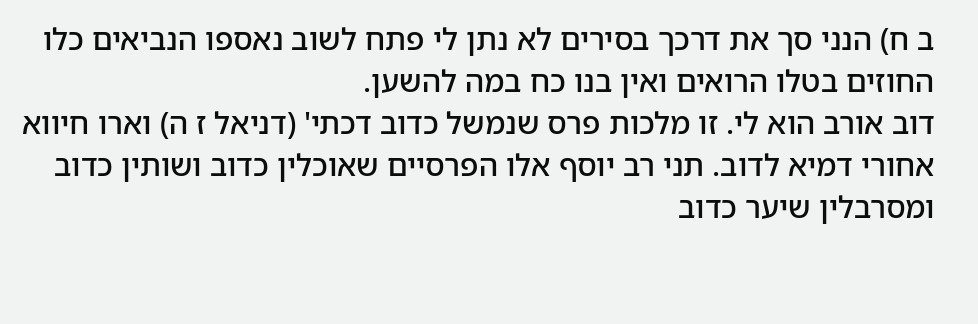ב ח) הנני סך את דרכך בסירים לא נתן לי פתח לשוב נאספו הנביאים כלו החוזים בטלו הרואים ואין בנו כח במה להשען.
דוב אורב הוא לי. זו מלכות פרס שנמשל כדוב דכתי' (דניאל ז ה) וארו חיווא אחורי דמיא לדוב. תני רב יוסף אלו הפרסיים שאוכלין כדוב ושותין כדוב ומסרבלין שיער כדוב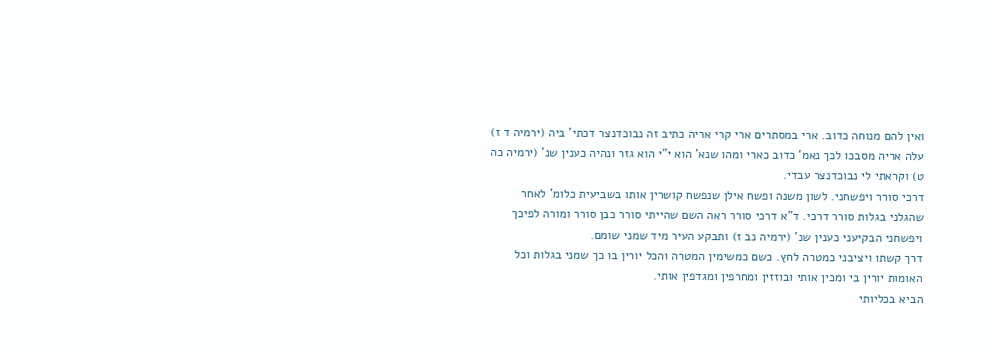ואין להם מנוחה כדוב. ארי במסתרים ארי קרי אריה כתיב זה נבוכדנצר דכתי' ביה (ירמיה ד ז) עלה אריה מסבכו לכך נאמ' כדוב כארי ומהו שנא' הוא י"י הוא גזר ונהיה כענין שנ' (ירמיה כה ט) וקראתי לי נבוכדנצר עבדי.
דרכי סורר ויפשחני. לשון משנה ופשח אילן שנפשח קושרין אותו בשביעית כלומ' לאחר שהגלני בגלות סורר דרכי. ד"א דרכי סורר ראה השם שהייתי סורר כבן סורר ומורה לפיכך ויפשחני הבקיעני כענין שנ' (ירמיה נב ז) ותבקע העיר מיד שמני שומם.
דרך קשתו ויציבני כמטרה לחץ. כשם כמשימין המטרה והכל יורין בו כך שמני בגלות וכל האומות יורין בי ומכין אותי ובוזזין ומחרפין ומגדפין אותי.
הביא בכליותי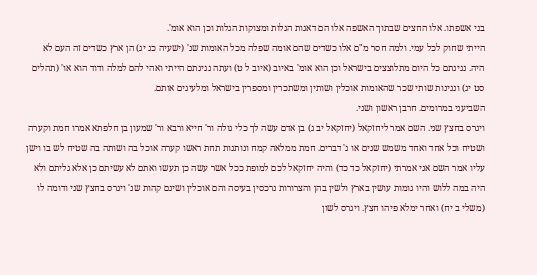בני אשפתו. אלו החצים שבתוך האשפה אלו הם דאגות הגלות ומצוקות הגלות וכן הוא אומ'.
הייתי שחוק לכל עמי. ולמה חסר מ"ם אלו כשדים שהם אומה שפלה מכל האומות שנ' (ישעיה כג יג) הן ארץ כשדים זה העם לא היה. נגינתם כל היום מתלוצצים בישראל וכן הוא אומ' באיוב (איוב ל ט) ועתה נגינתם הייתי ואהי להם למלה ודוד הוא או' (תהלים סט יג) ונגינות שותי שכר שהאומות אוכלין ושותין ומשתכרין ומספרין בישראל ומלעיגים אותם.
השביעני במרומים. חרבן ראשון ושני.
ויגרס בחצץ שני. השם אמר ליחזקאל (יחזקאל יב ג) בן אדם עשה לך כלי גולה ור' חייא ורבא ור' שמעון בן חלפתא אמרו חמת וקערה ושטיח וכל אחד ואחד משמש שנים או ג' דברים. חמת ממלאה קמח ונותנות תחת ראשו קערה אוכל בה ושותה בה שטיח לש בו וישן עליו אמר השם אני אמרתי (יחזקאל כד כד) והיה יחזקאל לכם למופת ככל אשר עשה כן תעשו ואתם לא עשיתם כן אלא גליתם ולא היה במה ללוש והיו גומות עושין בארץ ולשין בהן והצרורות נרכסין בעיסה והם אוכלין ושינם קהות שנ' ויגרס בחצץ שני ודומה לו (משלי ב יח) ואחר ימלא פיהו חצץ. ויגרס לשון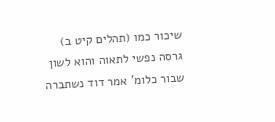שיכור כמו (תהלים קיט ב) גרסה נפשי לתאוה והוא לשון שבור כלומ' אמר דוד נשתברה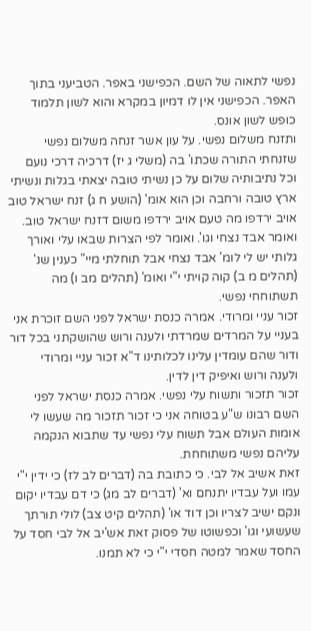נפשי לתאוה של השם. הכפישני באפר. הטביעני בתוך האפר. הכפישני אין לו דמיון במקרא והוא לשון תלמוד כופש לשון אונס.
ותזנח משלום נפשי. על עון אשר זנחה משלום נפשי שזנחתי התורה שכתו' בה (משלי ג יז) דרכיה דרכי נועם וכל נתיבותיה שלום על כן נשיתי טובה יצאתי בגלות ונשיתי ארץ טובה ורחבה וכן הוא אומ' (הושע ח ג) זנח ישראל טוב אויב ירדפו מה טעם אויב ירדפו משום דזנח ישראל טוב.
ואומר אבד נצחי וגו'. ואומר לפי הצרות שבאו עלי ואורך גלותי יש לי לומ' אבד נצחי אבל תוחלתי מיי" כענין שנ' (תהלים מ ב) קוה קויתי י"י ואומ' (תהלים מב ו) מה תשתוחחי נפשי.
זכור עניי ומרודי. אמרה כנסת ישראל לפני השם זוכרת אני בעניי על המרדים שמרדתי ולענה ורוש שהושקתני בכל דור ודור שהם עומדין עלינו לכלותינו ד"א זכור עניי ומרודי ולענה ורוש ואיפיק דין לדין.
זכור תזכור ותשוח עלי נפשי. אמרה כנסת ישראל לפני השם רבונו ש"ע בטוחה אני כי זכור תזכור מה שעשו לי אומות העולם אבל תשוח עלי נפשי עד שתבוא הנקמה עליהם נפשי משתוחחת.
זאת אשיב אל לבי. כי כתובת בה (דברים לב לז) כי ידין י"י עמו ועל עבדיו יתנחם וא' (דברים לב מג) כי דם עבדיו יקום ונקם ישיב לצריו וכן דוד או' (תהלים קיט צב) לולי תורתך שעשועי וגו' וכפשוטו של פסוק זאת אש'יב אל לבי חסד על החסד שאמר למטה חסדי י"י כי לא תמנו.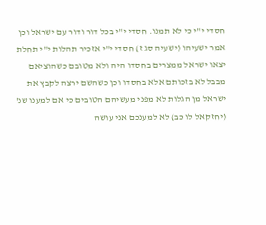חסדי י"י כי לא תמנו. חסדי י"י בכל דור ודור עם ישראל וכן אמר ישעיהו (ישעיה סג ז) חסדי י"י אזכיר תהלות י"י תחלת יצאו ישראל ממצרים בחסדו היה ולא מטובם כשהוציאם מבבל לא בזכותם אלא בחסדו וכן כשהשם ירצה לקבץ את ישראל מן הגלות לא מפני מעשיהם הטובים כי אם למענו שנ' (יחזקאל לו כב) לא למענכם אני עושה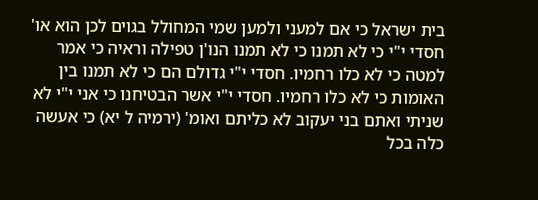בית ישראל כי אם למעני ולמען שמי המחולל בגוים לכן הוא או' חסדי י"י כי לא תמנו כי לא תמנו הנו'ן טפילה וראיה כי אמר למטה כי לא כלו רחמיו. חסדי י"י גדולם הם כי לא תמנו בין האומות כי לא כלו רחמיו. חסדי י"י אשר הבטיחנו כי אני י"י לא שניתי ואתם בני יעקוב לא כליתם ואומ' (ירמיה ל יא) כי אעשה כלה בכל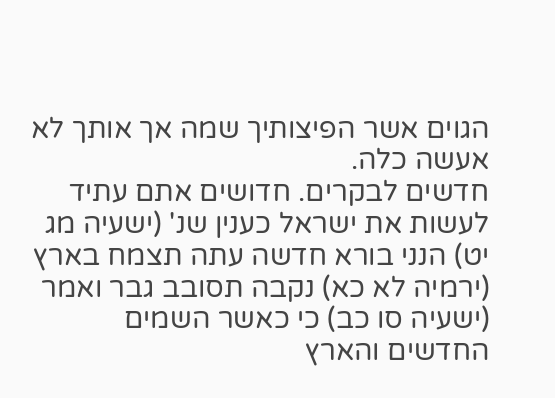הגוים אשר הפיצותיך שמה אך אותך לא אעשה כלה.
חדשים לבקרים. חדושים אתם עתיד לעשות את ישראל כענין שנ' (ישעיה מג יט) הנני בורא חדשה עתה תצמח בארץ (ירמיה לא כא) נקבה תסובב גבר ואמר (ישעיה סו כב) כי כאשר השמים החדשים והארץ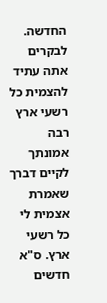החדשה. לבקרים אתה עתיד להצמית כל רשעי ארץ רבה אמונתך לקיים דברך שאמרת אצמית לי כל רשעי ארץ. ס"א חדשים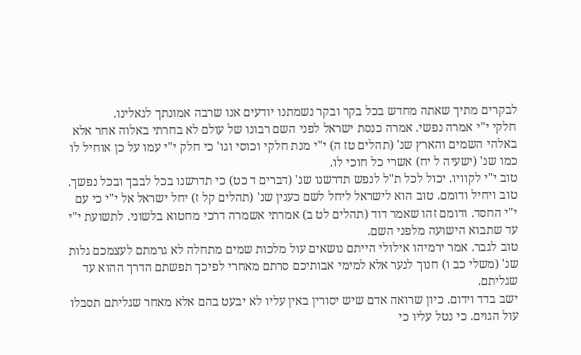לבקרים מתיך שאתה מחדש בכל בקר ובקר נשמתנו יודעים אנו שרבה אמונתך לגאלינו.
חלקי י"י אמרה נפשי. אמרה כנסת ישראל לפני השם רבונו של עולם לא בחרתי באלוה אחר אלא באלהי השמים והארץ שנ' (תהלים טז ה) י"י מנת חלקי וכוסי וגו' כי חלק י"י עמו על כן אוחיל לו כמו שנ' (ישעיה ל יח) אשרי כל חוכי לו.
טוב י"י לקוויו. יכול לכל ת"ל לנפש תדרשנו שנ' (דברים ד כט) כי תדרשנו בכל לבבך ובכל נפשך.
טוב ויחיל ודומם. טוב הוא לישראל ליחל לשם כענין שנ' (תהלים קל ז) יחל ישראל אל י"י כי עם י"י החסד. ודומם זהו שאמר דוד (תהלים לט ב) אמרתי אשמרה דרכי מחטוא בלשוני. לתשועת י"י עד שתבוא הישועה מלפני השם.
טוב לגבר. אמר ירמיהו אילולי הייתם נושאים עול מלכות שמים מתחלה לא גרמתם לעצמכם גלות שנ' (משלי כב ו) חנוך לנער אלא למימי אבותיכם סרתם מאחרי לפיכך תפשתם הדרך ההוא עד שגליתם.
ישב בדד וידום. כיון שרואה אדם שיש יסורין באין עליו לא יבעט בהם אלא מאחר שגליתם תסבלו עול הגוים. כי נטל עליו כי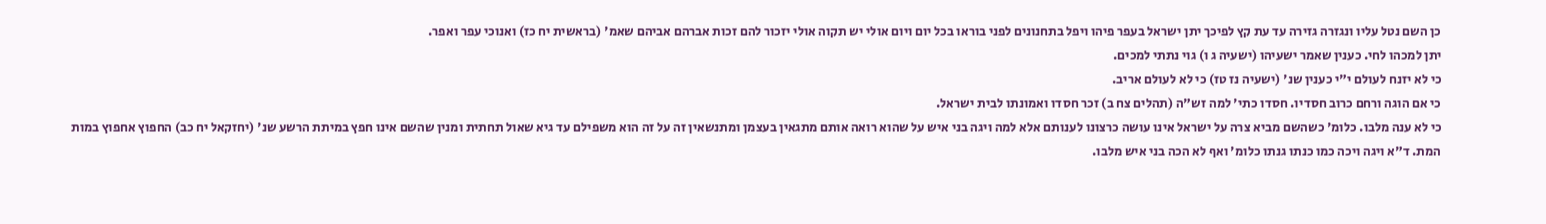כן השם נטל עליו ונגזרה גזירה עד עת קץ לפיכך יתן ישראל בעפר פיהו ויפל בתחנונים לפני בוראו בכל יום ויום אולי יש תקוה אולי יזכור להם זכות אברהם אביהם שאמ' (בראשית יח כז) ואנוכי עפר ואפר.
יתן למכהו לחי. כענין שאמר ישעיהו (ישעיה ג ו) גוי נתתי למכים.
כי לא יזנח לעולם י"י כענין שנ' (ישעיה נז טז) כי לא לעולם אריב.
כי אם הוגה ורחם כרוב חסדיו. חסדו כתי' למה זש"ה (תהלים צח ב) זכר חסדו ואמונתו לבית ישראל.
כי לא ענה מלבו. כלומ' כשהשם מביא צרה על ישראל אינו עושה כרצונו לענותם אלא למה ויגה בני איש על שהוא רואה אותם מתגאין בעצמן ומתנשאין זה על זה הוא משפילם עד גיא שאול תחתית ומנין שהשם אינו חפץ במיתת הרשע שנ' (יחזקאל יח כב) החפוץ אחפוץ במות המת. ד"א ויגה ויכה כמו כנתו גנתו כלומ' ואף לא הכה בני איש מלבו.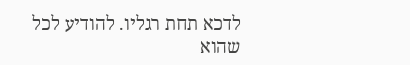לדכא תחת רגליו. להודיע לכל שהוא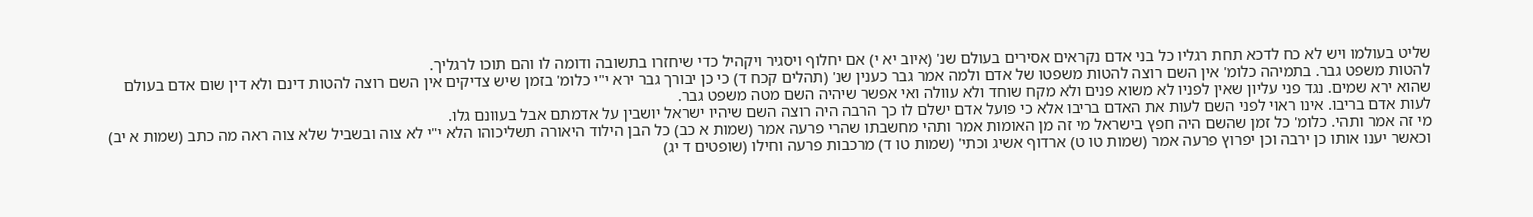שליט בעולמו ויש לא כח לדכא תחת רגליו כל בני אדם נקראים אסירים בעולם שנ' (איוב יא י) אם יחלוף ויסגיר ויקהיל כדי שיחזרו בתשובה ודומה לו והם תוכו לרגליך.
להטות משפט גבר. בתמיהה כלומ' אין השם רוצה להטות משפטו של אדם ולמה אמר גבר כענין שנ' (תהלים קכח ד) כי כן יבורך גבר ירא י"י כלומ' בזמן שיש צדיקים אין השם רוצה להטות דינם ולא דין שום אדם בעולם שהוא ירא שמים. נגד פני עליון שאין לפניו לא משוא פנים ולא מקח שוחד ולא עוולה ואי אפשר שיהיה השם מטה משפט גבר.
לעות אדם בריבו. אינו ראוי לפני השם לעות את האדם בריבו אלא כי פועל אדם ישלם לו כך הרבה היה רוצה השם שיהיו ישראל יושבין על אדמתם אבל בעוונם גלו.
מי זה אמר ותהי. כלומ' כל זמן שהשם היה חפץ בישראל מי זה מן האומות אמר ותהי מחשבתו שהרי פרעה אמר (שמות א כב) כל הבן הילוד היאורה תשליכוהו הלא י"י לא צוה ובשביל שלא צוה ראה מה כתב (שמות א יב) וכאשר יענו אותו כן ירבה וכן יפרוץ פרעה אמר (שמות טו ט) ארדוף אשיג וכתי' (שמות טו ד) מרכבות פרעה וחילו (שופטים ד יג)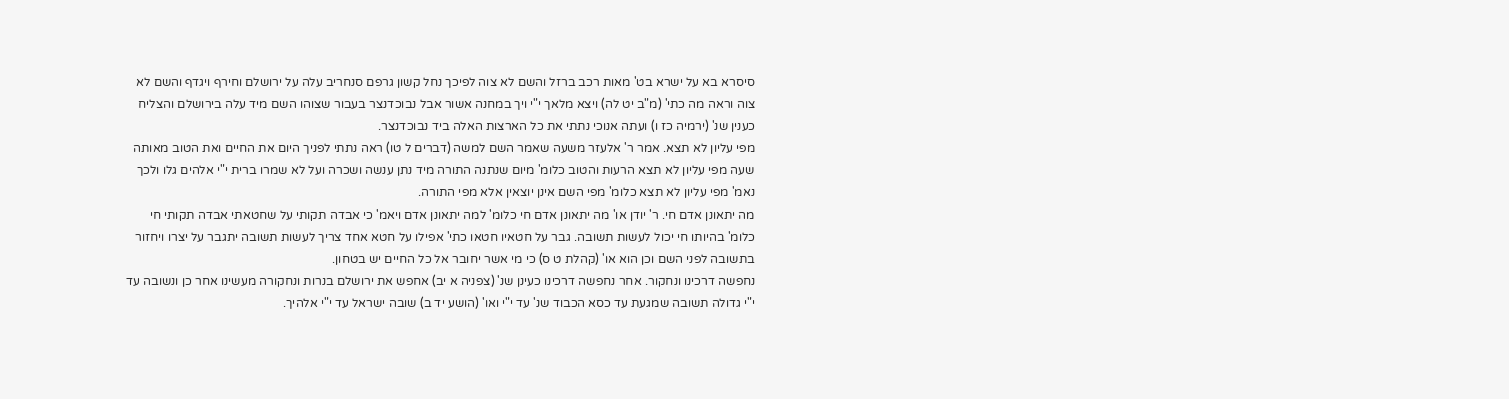סיסרא בא על ישרא בט' מאות רכב ברזל והשם לא צוה לפיכך נחל קשון גרפם סנחריב עלה על ירושלם וחירף ויגדף והשם לא צוה וראה מה כתי' (מ"ב יט לה) ויצא מלאך י"י ויך במחנה אשור אבל נבוכדנצר בעבור שצוהו השם מיד עלה בירושלם והצליח כענין שנ' (ירמיה כז ו) ועתה אנוכי נתתי את כל הארצות האלה ביד נבוכדנצר.
מפי עליון לא תצא. אמר ר' אלעזר משעה שאמר השם למשה (דברים ל טו) ראה נתתי לפניך היום את החיים ואת הטוב מאותה שעה מפי עליון לא תצא הרעות והטוב כלומ' מיום שנתנה התורה מיד נתן ענשה ושכרה ועל לא שמרו ברית י"י אלהים גלו ולכך נאמ' מפי עליון לא תצא כלומ' מפי השם אינן יוצאין אלא מפי התורה.
מה יתאונן אדם חי. ר' יודן או' מה יתאונן אדם חי כלומ' למה יתאונן אדם ויאמ' כי אבדה תקותי על שחטאתי אבדה תקותי חי כלומ' בהיותו חי יכול לעשות תשובה. גבר על חטאיו חטאו כתי' אפילו על חטא אחד צריך לעשות תשובה יתגבר על יצרו ויחזור בתשובה לפני השם וכן הוא או' (קהלת ט ס) כי מי אשר יחובר אל כל החיים יש בטחון.
נחפשה דרכינו ונחקור. אחר נחפשה דרכינו כעינן שנ' (צפניה א יב) אחפש את ירושלם בנרות ונחקורה מעשינו אחר כן ונשובה עד י"י גדולה תשובה שמגעת עד כסא הכבוד שנ' עד י"י ואו' (הושע יד ב) שובה ישראל עד י"י אלהיך.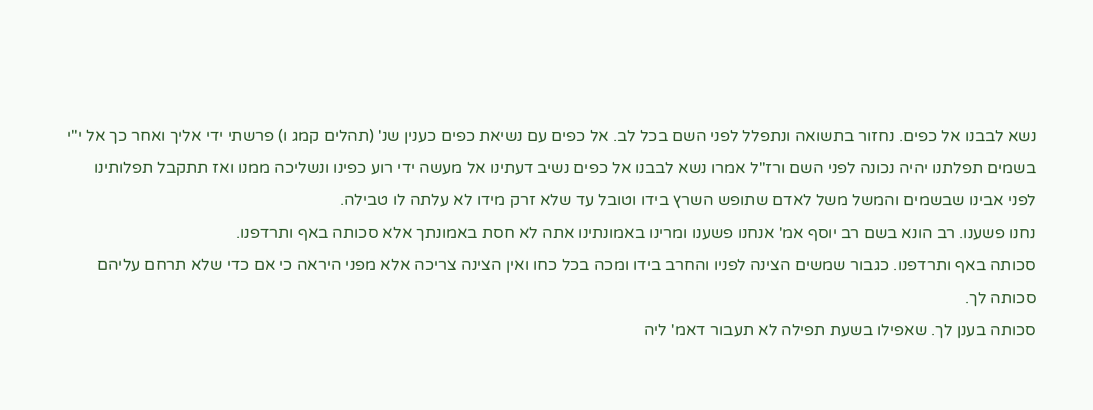נשא לבבנו אל כפים. נחזור בתשואה ונתפלל לפני השם בכל לב. אל כפים עם נשיאת כפים כענין שנ' (תהלים קמג ו) פרשתי ידי אליך ואחר כך אל י"י בשמים תפלתנו יהיה נכונה לפני השם ורז"ל אמרו נשא לבבנו אל כפים נשיב דעתינו אל מעשה ידי רוע כפינו ונשליכה ממנו ואז תתקבל תפלותינו לפני אבינו שבשמים והמשל משל לאדם שתופש השרץ בידו וטובל עד שלא זרק מידו לא עלתה לו טבילה.
נחנו פשענו. רב הונא בשם רב יוסף אמ' אנחנו פשענו ומרינו באמונתינו אתה לא חסת באמונתך אלא סכותה באף ותרדפנו.
סכותה באף ותרדפנו. כגבור שמשים הצינה לפניו והחרב בידו ומכה בכל כחו ואין הצינה צריכה אלא מפני היראה כי אם כדי שלא תרחם עליהם סכותה לך.
סכותה בענן לך. שאפילו בשעת תפילה לא תעבור דאמ' ליה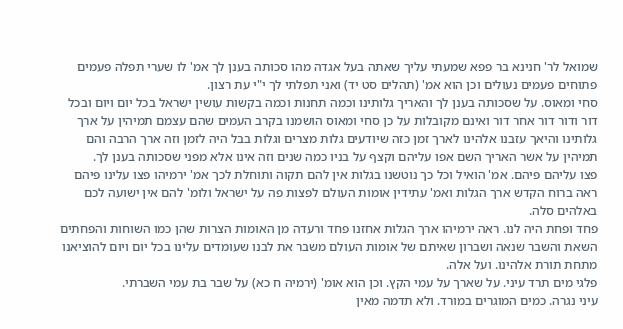שמואל לר' חנינא בר פפא שמעתי עליך שאתה בעל אגדה מהו סכותה בענן לך אמ' לו שערי תפלה פעמים פתוחים פעמים נעולים וכן הוא אמ' (תהלים סט יד) ואני תפלתי לך י"י עת רצון.
סחי ומאוס. על שסכותה בענן לך והאריך גלותינו וכמה תחנות וכמה בקשות עושין ישראל בכל יום ויום ובכל דור ודור דור אחר דור ואינם מקובלות על כן סחי ומאוס הושמנו בקרב העמים שהם עצמם תמיהין על ארך גלותינו והיאך עזבנו אלהינו לארך זמן כזה שיודעים גלות מצרים וגלות בבל היה לזמן וזה ארך הרבה והם תמיהין על אשר האריך השם אפו עליהם וקצף על בניו כמה שנים וזה אינו אלא מפני שסכותה בענן לך.
פצו עליהם פיהם. אמ' הואיל וכל כך נוטשנו בגלות אין להם תקוה ותוחלת לכך אמ' ירמיהו פצו עלינו פיהם ראה ברוח הקדש ארך הגלות ואמ' עתידין אומות העולם לפצות פה על ישראל ולומ' להם אין ישועה לכם באלהים סלה.
פחד ופחת היה לנו. ראה ירמיהו ארך הגלות אחזנו פחד ורעדה מן האומות הצרות שהן כמו השוחות והפחתים השאת והשבר שנאה ושברון שאיתם של אומות העולם משבר את לבנו שעומדים עלינו בכל יום ויום להוציאנו מתחת תורת אלהינו. ועל אלה.
פלגי מים תרד עיני. על שארך על עמי הקץ. וכן הוא אומ' (ירמיה ח כא) על שבר בת עמי השברתי.
עיני נגרה. כמים המוגרים במורד. ולא תדמה מאין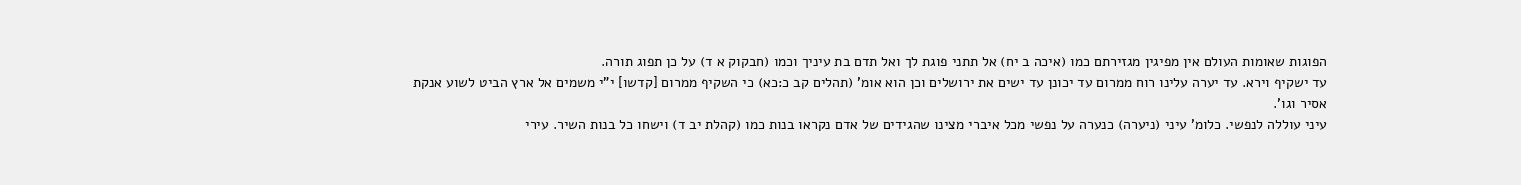הפוגות שאומות העולם אין מפיגין מגזירתם כמו (איכה ב יח) אל תתני פוגת לך ואל תדם בת עיניך וכמו (חבקוק א ד) על כן תפוג תורה.
עד ישקיף וירא. עד יערה עלינו רוח ממרום עד יכונן עד ישים את ירושלים וכן הוא אומ' (תהלים קב כ:כא) כי השקיף ממרום [קדשו] י"י משמים אל ארץ הביט לשוע אנקת אסיר וגו'.
עיני עוללה לנפשי. כלומ' עיני (ניערה) כנערה על נפשי מכל איברי מצינו שהגידים של אדם נקראו בנות כמו (קהלת יב ד) וישחו כל בנות השיר. עירי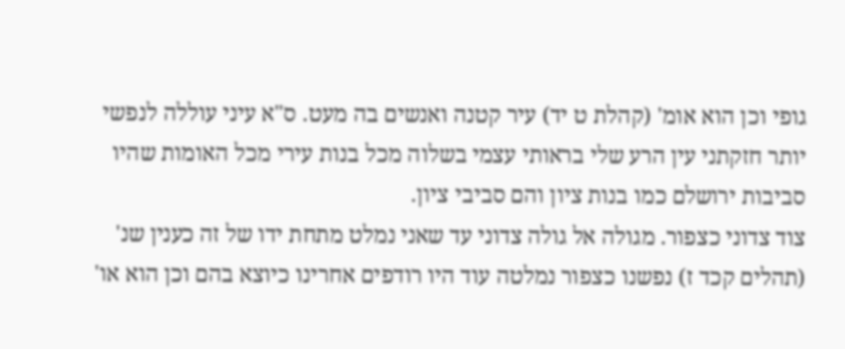גופי וכן הוא אומ' (קהלת ט יד) עיר קטנה ואנשים בה מעט. ס"א עיני עוללה לנפשי יותר חזקתני עין הרע שלי בראותי עצמי בשלוה מכל בנות עירי מכל האומות שהיו סביבות ירושלם כמו בנות ציון והם סביבי ציון.
צוד צדוני כצפור. מגולה אל גולה צדוני עד שאני נמלט מתחת ידו של זה כענין שנ' (תהלים קכד ז) נפשנו כצפור נמלטה עוד היו רודפים אחרינו כיוצא בהם וכן הוא או'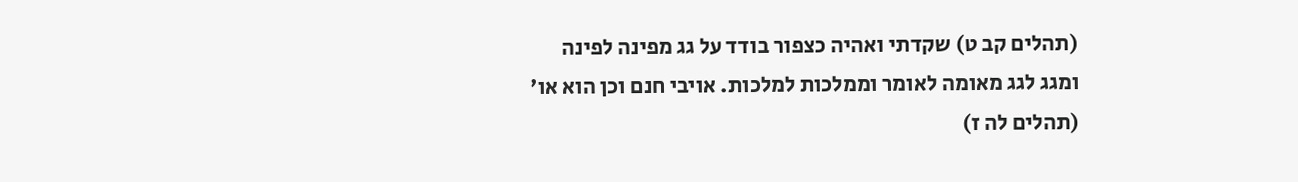(תהלים קב ט) שקדתי ואהיה כצפור בודד על גג מפינה לפינה ומגג לגג מאומה לאומר וממלכות למלכות. אויבי חנם וכן הוא או' (תהלים לה ז)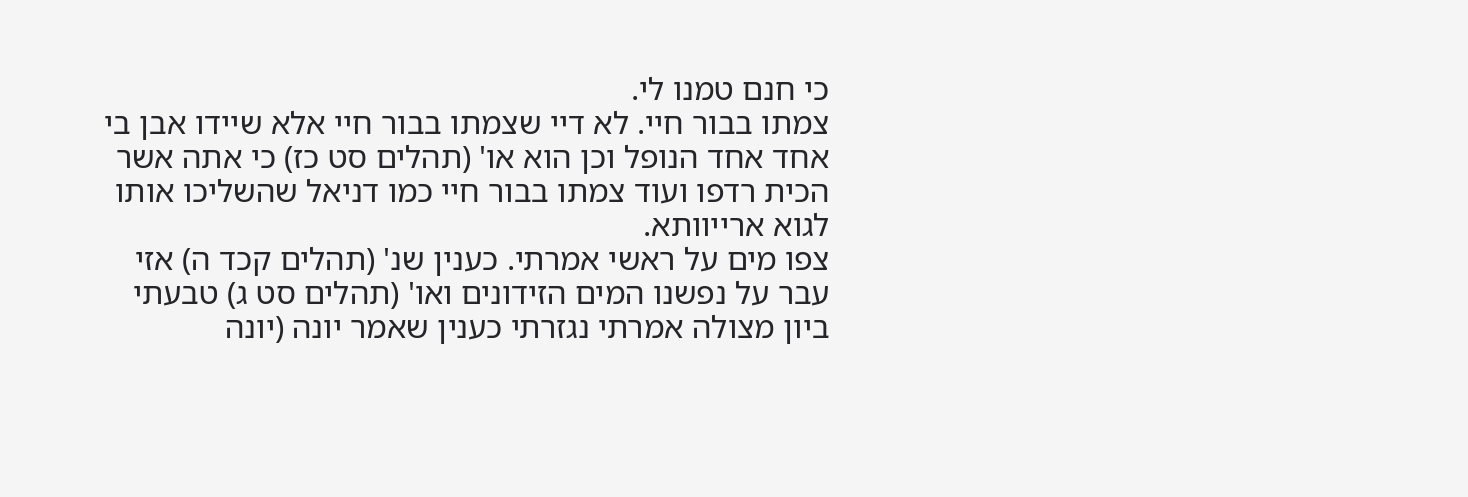כי חנם טמנו לי.
צמתו בבור חיי. לא דיי שצמתו בבור חיי אלא שיידו אבן בי אחד אחד הנופל וכן הוא או' (תהלים סט כז) כי אתה אשר הכית רדפו ועוד צמתו בבור חיי כמו דניאל שהשליכו אותו לגוא ארייוותא.
צפו מים על ראשי אמרתי. כענין שנ' (תהלים קכד ה) אזי עבר על נפשנו המים הזידונים ואו' (תהלים סט ג) טבעתי ביון מצולה אמרתי נגזרתי כענין שאמר יונה (יונה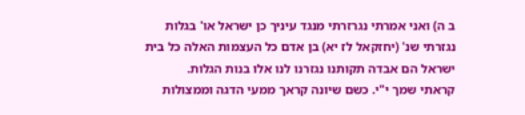ב ה) ואני אמרתי נגרזרתי מנגד עיניך כן ישראל או' בגלות נגזרתי שנ' (יחזקאל לז יא) בן אדם כל העצמות האלה כל בית ישראל הם אבדה תקותנו נגזרנו לנו אלו בנות הגלות.
קראתי שמך י"י. כשם שיונה קראך ממעי הדגה וממצולות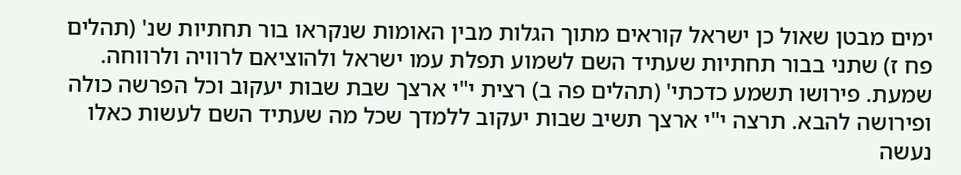ימים מבטן שאול כן ישראל קוראים מתוך הגלות מבין האומות שנקראו בור תחתיות שנ' (תהלים פח ז) שתני בבור תחתיות שעתיד השם לשמוע תפלת עמו ישראל ולהוציאם לרוויה ולרווחה.
שמעת. פירושו תשמע כדכתי' (תהלים פה ב) רצית י"י ארצך שבת שבות יעקוב וכל הפרשה כולה ופירושה להבא. תרצה י"י ארצך תשיב שבות יעקוב ללמדך שכל מה שעתיד השם לעשות כאלו נעשה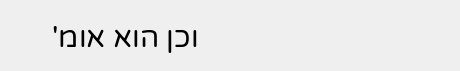וכן הוא אומ'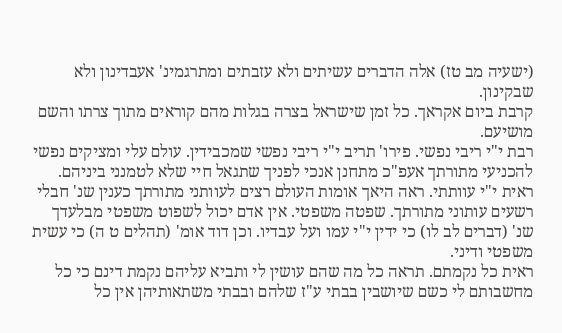(ישעיה מב טז) אלה הדברים עשיתים ולא עזבתים ומתרגמינ' אעבדינון ולא שבקינון.
קרבת ביום אקראך. כל זמן שישראל בצרה בגלות מהם קוראים מתוך צרתו והשם מושיעם.
רבת י"י ריבי נפשי. פירו' תריב י"י ריבי נפשי שמכבידין. עולם עלי ומציקים נפשי להכניעי מתורתך אעפ"כ מתחנן אנכי לפניך שתגאל חיי שלא לטמנני ביניהם.
ראית י"י עוותתי. ראה היאך אומות העולם רצים לעוותני מתורתך כענין שנ' חבלי רשעים עותוני מתורתך. שפטה משפטי. אין אדם יכול לשפוט משפטי מבלעדך שנ' (דברים לב לו) כי ידין י"י עמו ועל עבדיו. וכן דוד אומ' (תהלים ט ה) כי עשית משפטי ודיני.
ראית כל נקמתם. תראה כל מה שהם עושין לי ותביא עליהם נקמת דינם כי כל מחשבותם לי כשם שיושבין בבתי ע"ז שלהם ובבתי משתאותיהן אין כל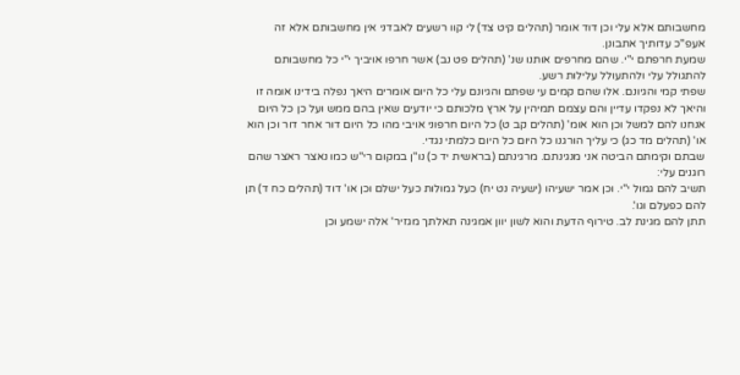מחשבותם אלא עלי וכן דוד אומר (תהלים קיט צד) לי קוו רשעים לאבדני אין מחשבותם אלא זה אעפ"כ עדותיך אתבונן.
שמעת חרפתם י"י. שהם מחרפים אותנו שנ' (תהלים פט נב) אשר חרפו אויביך י"י כל מחשבותם להתגולל עלי ולהתעולל עלילות רשע.
שפתי קמי והגיונם. אלו שהם קמים עי שפתם והגיונם עלי כל היום אומרים היאך נפלה בידינו אומה זו והיאך לא נפקדו עדיין והם עצמם תמיהין על ארץ מלכותם כי יודעים שאין בהם ממש ועל כן כל היום אנחנו להם למשל וכן הוא אומ' (תהלים קב ט) כל היום חרפוני אויבי מהו כל היום דור אחר דור וכן הוא או' (תהלים מד כג) כי עליך הורגנו כל היום כל היום כלמתי נגדי.
שבתם וקימתם הביטה אני מנגינתם. מרגינתם (בראשית יד כ) נו"ן במקום רי"ש כמו נאצר ראצר שהם רוגנים עלי:
תשיב להם גמול י"י. וכן אמר ישעיהו (ישעיה נט יח) כעל גמולות כעל ישלם וכן או' דוד (תהלים כח ד) תן להם כפעלם וגו'.
תתן להם מגינת לב. טירוף הדעת והוא לשון יוון אמגינה תאלתך מגזיר' אלה ישמע וכן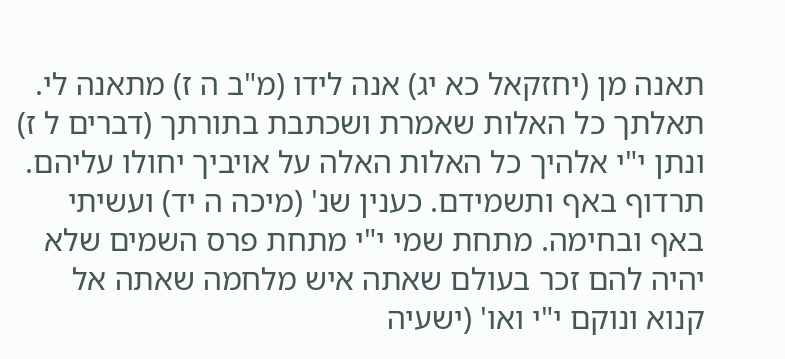תאנה מן (יחזקאל כא יג) אנה לידו (מ"ב ה ז) מתאנה לי. תאלתך כל האלות שאמרת ושכתבת בתורתך (דברים ל ז) ונתן י"י אלהיך כל האלות האלה על אויביך יחולו עליהם.
תרדוף באף ותשמידם. כענין שנ' (מיכה ה יד) ועשיתי באף ובחימה. מתחת שמי י"י מתחת פרס השמים שלא יהיה להם זכר בעולם שאתה איש מלחמה שאתה אל קנוא ונוקם י"י ואו' (ישעיה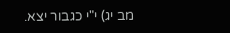מב יג) י"י כגבור יצא.